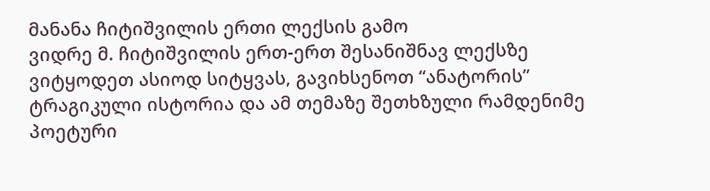მანანა ჩიტიშვილის ერთი ლექსის გამო
ვიდრე მ. ჩიტიშვილის ერთ-ერთ შესანიშნავ ლექსზე ვიტყოდეთ ასიოდ სიტყვას, გავიხსენოთ “ანატორის” ტრაგიკული ისტორია და ამ თემაზე შეთხზული რამდენიმე პოეტური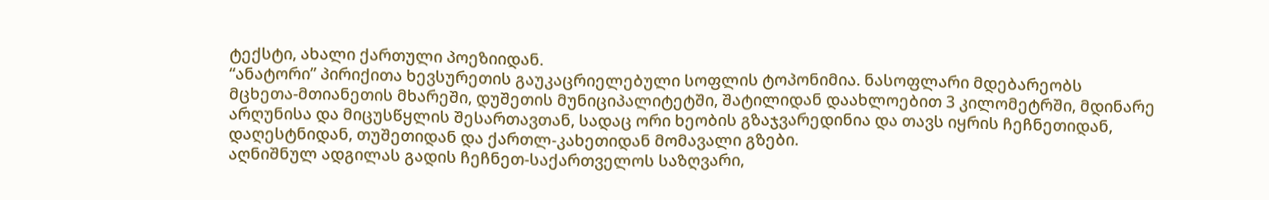ტექსტი, ახალი ქართული პოეზიიდან.
“ანატორი” პირიქითა ხევსურეთის გაუკაცრიელებული სოფლის ტოპონიმია. ნასოფლარი მდებარეობს
მცხეთა-მთიანეთის მხარეში, დუშეთის მუნიციპალიტეტში, შატილიდან დაახლოებით 3 კილომეტრში, მდინარე არღუნისა და მიცუსწყლის შესართავთან, სადაც ორი ხეობის გზაჯვარედინია და თავს იყრის ჩეჩნეთიდან, დაღესტნიდან, თუშეთიდან და ქართლ-კახეთიდან მომავალი გზები.
აღნიშნულ ადგილას გადის ჩეჩნეთ-საქართველოს საზღვარი,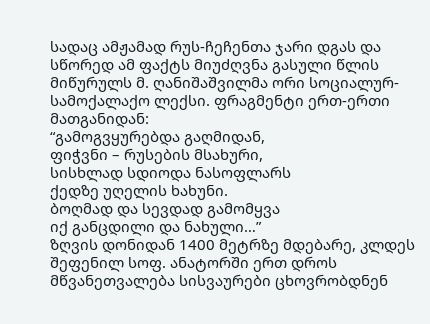სადაც ამჟამად რუს-ჩეჩენთა ჯარი დგას და სწორედ ამ ფაქტს მიუძღვნა გასული წლის მიწურულს მ. ღანიშაშვილმა ორი სოციალურ-სამოქალაქო ლექსი. ფრაგმენტი ერთ-ერთი მათგანიდან:
“გამოგვყურებდა გაღმიდან,
ფიჭვნი – რუსების მსახური,
სისხლად სდიოდა ნასოფლარს
ქედზე უღელის ხახუნი.
ბოღმად და სევდად გამომყვა
იქ განცდილი და ნახული…”
ზღვის დონიდან 1400 მეტრზე მდებარე, კლდეს შეფენილ სოფ. ანატორში ერთ დროს მწვანეთვალება სისვაურები ცხოვრობდნენ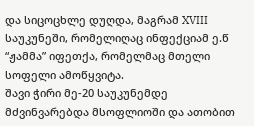და სიცოცხლე დუღდა, მაგრამ XVIII საუკუნეში, რომელიღაც ინფექციამ ე.წ “ჟამმა” იფეთქა, რომელმაც მთელი სოფელი ამოწყვიტა.
შავი ჭირი მე-20 საუკუნემდე მძვინვარებდა მსოფლიოში და ათობით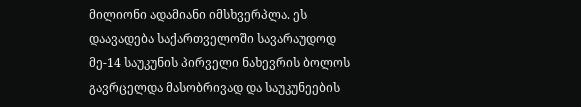მილიონი ადამიანი იმსხვერპლა. ეს დაავადება საქართველოში სავარაუდოდ მე-14 საუკუნის პირველი ნახევრის ბოლოს გავრცელდა მასობრივად და საუკუნეების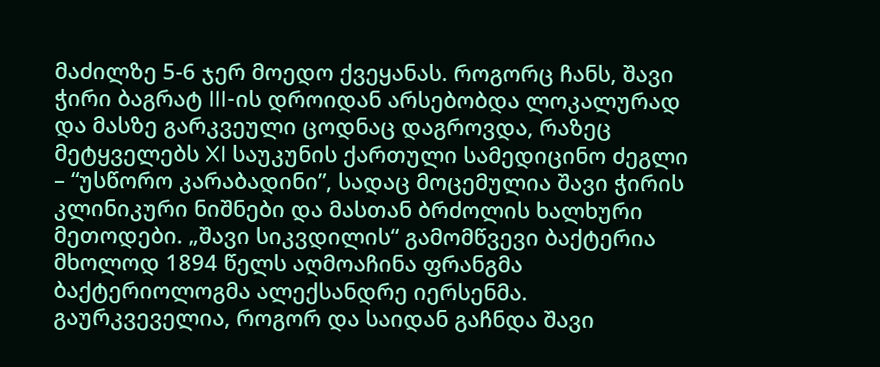მაძილზე 5-6 ჯერ მოედო ქვეყანას. როგორც ჩანს, შავი ჭირი ბაგრატ III-ის დროიდან არსებობდა ლოკალურად და მასზე გარკვეული ცოდნაც დაგროვდა, რაზეც მეტყველებს XI საუკუნის ქართული სამედიცინო ძეგლი – “უსწორო კარაბადინი”, სადაც მოცემულია შავი ჭირის კლინიკური ნიშნები და მასთან ბრძოლის ხალხური მეთოდები. „შავი სიკვდილის“ გამომწვევი ბაქტერია მხოლოდ 1894 წელს აღმოაჩინა ფრანგმა ბაქტერიოლოგმა ალექსანდრე იერსენმა.
გაურკვეველია, როგორ და საიდან გაჩნდა შავი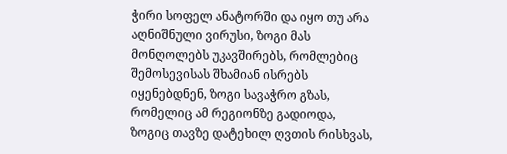ჭირი სოფელ ანატორში და იყო თუ არა აღნიშნული ვირუსი, ზოგი მას მონღოლებს უკავშირებს, რომლებიც შემოსევისას შხამიან ისრებს იყენებდნენ, ზოგი სავაჭრო გზას, რომელიც ამ რეგიონზე გადიოდა, ზოგიც თავზე დატეხილ ღვთის რისხვას,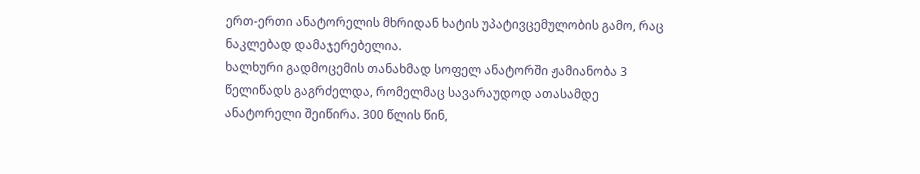ერთ-ერთი ანატორელის მხრიდან ხატის უპატივცემულობის გამო, რაც ნაკლებად დამაჯერებელია.
ხალხური გადმოცემის თანახმად სოფელ ანატორში ჟამიანობა 3 წელიწადს გაგრძელდა, რომელმაც სავარაუდოდ ათასამდე ანატორელი შეიწირა. 300 წლის წინ,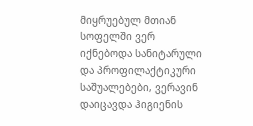მიყრუებულ მთიან სოფელში ვერ იქნებოდა სანიტარული და პროფილაქტიკური საშუალებები, ვერავინ დაიცავდა ჰიგიენის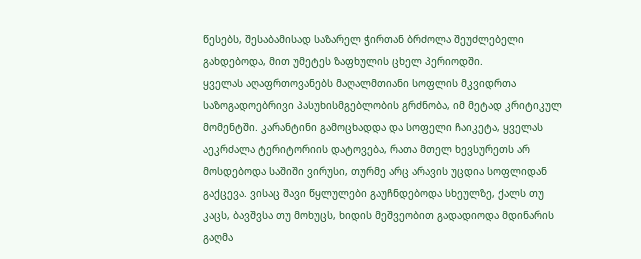წესებს, შესაბამისად საზარელ ჭირთან ბრძოლა შეუძლებელი გახდებოდა, მით უმეტეს ზაფხულის ცხელ პერიოდში.
ყველას აღაფრთოვანებს მაღალმთიანი სოფლის მკვიდრთა საზოგადოებრივი პასუხისმგებლობის გრძნობა, იმ მეტად კრიტიკულ მომენტში. კარანტინი გამოცხადდა და სოფელი ჩაიკეტა, ყველას აეკრძალა ტერიტორიის დატოვება, რათა მთელ ხევსურეთს არ მოსდებოდა საშიში ვირუსი, თურმე არც არავის უცდია სოფლიდან გაქცევა. ვისაც შავი წყლულები გაუჩნდებოდა სხეულზე, ქალს თუ კაცს, ბავშვსა თუ მოხუცს, ხიდის მეშვეობით გადადიოდა მდინარის გაღმა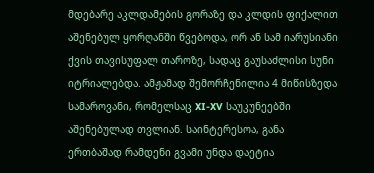მდებარე აკლდამების გორაზე და კლდის ფიქალით აშენებულ ყორღანში წვებოდა, ორ ან სამ იარუსიანი ქვის თავისუფალ თაროზე, სადაც გაუსაძლისი სუნი იტრიალებდა. ამჟამად შემორჩენილია 4 მიწისზედა სამაროვანი, რომელსაც XI-XV საუკუნეებში აშენებულად თვლიან. საინტერესოა, განა ერთბაშად რამდენი გვამი უნდა დაეტია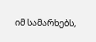იმ სამარხებს,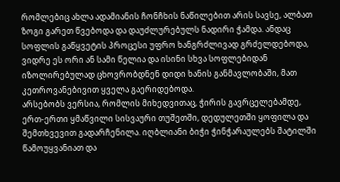რომლებიც ახლა ადამიანის ჩონჩხის ნაწილებით არის სავსე, ალბათ ზოგი გარეთ წვებოდა და დაუძლურებულს ნადირი ჭამდა. ანდაც სოფლის გაწყვეტის პროცესი უფრო ხანგრძლივად გრძელდებოდა, ვიდრე ეს ორი ან სამი წელია და ისინი სხვა სოფლებიდან იზოლირებულად ცხოვრობდნენ დიდი ხანის განმავლობაში, მათ კეთროვანებივით ყველა გაერიდებოდა.
არსებობს ვერსია, რომლის მიხედვითაც, ჭირის გავრცელებამდე, ერთ-ერთი ყმაწვილი სისვაური თუშეთში, დედულეთში ყოფილა და შემთხვევით გადარჩენილა. იღბლიანი ბიჭი ჭინჭარაულებს შატილში წამოუყვანიათ და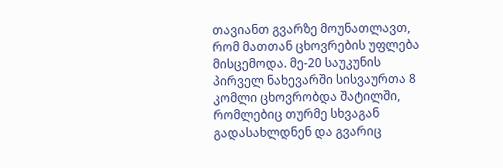თავიანთ გვარზე მოუნათლავთ, რომ მათთან ცხოვრების უფლება მისცემოდა. მე-20 საუკუნის პირველ ნახევარში სისვაურთა 8 კომლი ცხოვრობდა შატილში, რომლებიც თურმე სხვაგან გადასახლდნენ და გვარიც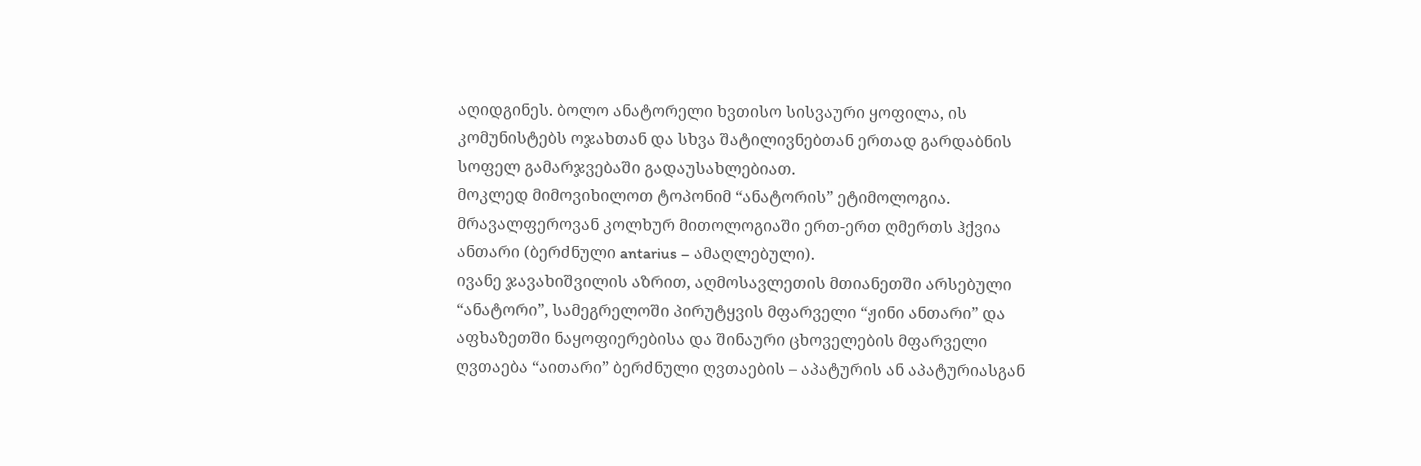აღიდგინეს. ბოლო ანატორელი ხვთისო სისვაური ყოფილა, ის კომუნისტებს ოჯახთან და სხვა შატილივნებთან ერთად გარდაბნის სოფელ გამარჯვებაში გადაუსახლებიათ.
მოკლედ მიმოვიხილოთ ტოპონიმ “ანატორის” ეტიმოლოგია.
მრავალფეროვან კოლხურ მითოლოგიაში ერთ-ერთ ღმერთს ჰქვია ანთარი (ბერძნული antarius – ამაღლებული).
ივანე ჯავახიშვილის აზრით, აღმოსავლეთის მთიანეთში არსებული “ანატორი”, სამეგრელოში პირუტყვის მფარველი “ჟინი ანთარი” და აფხაზეთში ნაყოფიერებისა და შინაური ცხოველების მფარველი ღვთაება “აითარი” ბერძნული ღვთაების – აპატურის ან აპატურიასგან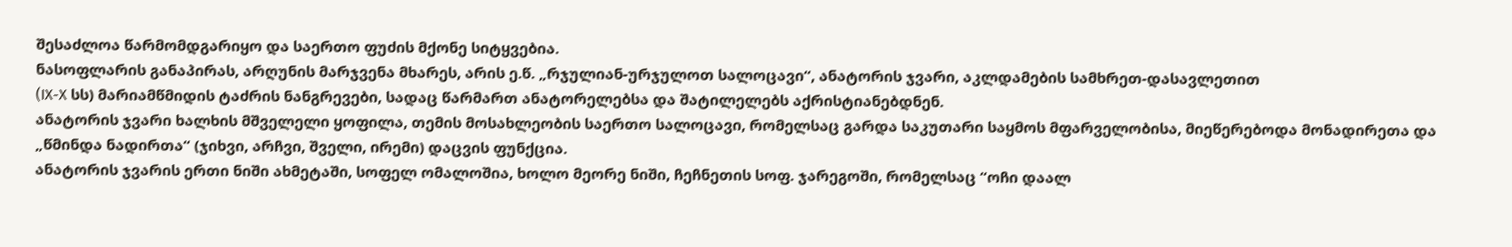შესაძლოა წარმომდგარიყო და საერთო ფუძის მქონე სიტყვებია.
ნასოფლარის განაპირას, არღუნის მარჯვენა მხარეს, არის ე.წ. „რჯულიან-ურჯულოთ სალოცავი“, ანატორის ჯვარი, აკლდამების სამხრეთ-დასავლეთით
(IX-X სს) მარიამწმიდის ტაძრის ნანგრევები, სადაც წარმართ ანატორელებსა და შატილელებს აქრისტიანებდნენ.
ანატორის ჯვარი ხალხის მშველელი ყოფილა, თემის მოსახლეობის საერთო სალოცავი, რომელსაც გარდა საკუთარი საყმოს მფარველობისა, მიეწერებოდა მონადირეთა და „წმინდა ნადირთა“ (ჯიხვი, არჩვი, შველი, ირემი) დაცვის ფუნქცია.
ანატორის ჯვარის ერთი ნიში ახმეტაში, სოფელ ომალოშია, ხოლო მეორე ნიში, ჩეჩნეთის სოფ. ჯარეგოში, რომელსაც “ოჩი დაალ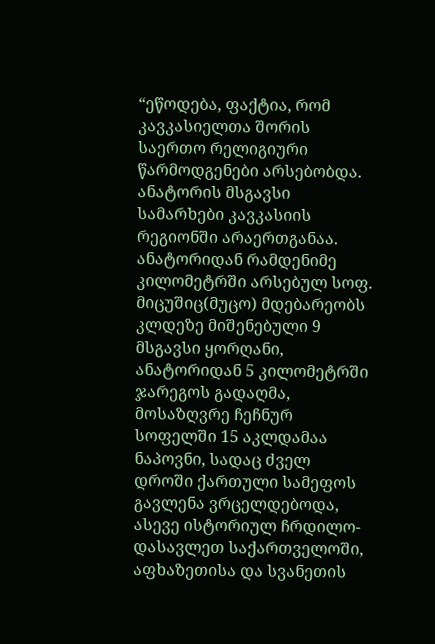“ეწოდება, ფაქტია, რომ კავკასიელთა შორის საერთო რელიგიური წარმოდგენები არსებობდა.
ანატორის მსგავსი სამარხები კავკასიის რეგიონში არაერთგანაა. ანატორიდან რამდენიმე კილომეტრში არსებულ სოფ. მიცუშიც(მუცო) მდებარეობს კლდეზე მიშენებული 9 მსგავსი ყორღანი, ანატორიდან 5 კილომეტრში ჯარეგოს გადაღმა, მოსაზღვრე ჩეჩნურ სოფელში 15 აკლდამაა ნაპოვნი, სადაც ძველ დროში ქართული სამეფოს გავლენა ვრცელდებოდა, ასევე ისტორიულ ჩრდილო-დასავლეთ საქართველოში, აფხაზეთისა და სვანეთის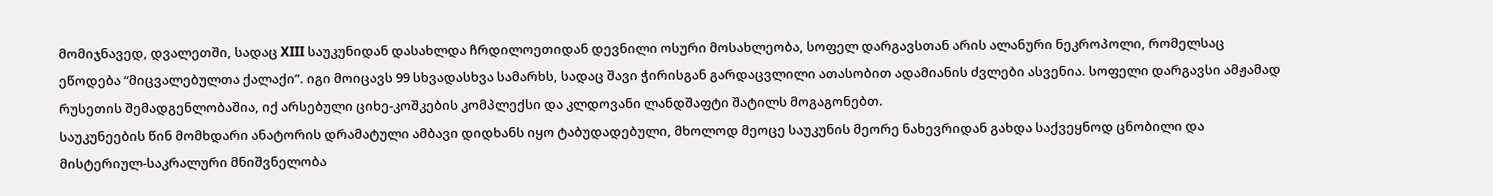მომიჯნავედ, დვალეთში, სადაც XIII საუკუნიდან დასახლდა ჩრდილოეთიდან დევნილი ოსური მოსახლეობა, სოფელ დარგავსთან არის ალანური ნეკროპოლი, რომელსაც ეწოდება “მიცვალებულთა ქალაქი”. იგი მოიცავს 99 სხვადასხვა სამარხს, სადაც შავი ჭირისგან გარდაცვლილი ათასობით ადამიანის ძვლები ასვენია. სოფელი დარგავსი ამჟამად რუსეთის შემადგენლობაშია, იქ არსებული ციხე-კოშკების კომპლექსი და კლდოვანი ლანდშაფტი შატილს მოგაგონებთ.
საუკუნეების წინ მომხდარი ანატორის დრამატული ამბავი დიდხანს იყო ტაბუდადებული, მხოლოდ მეოცე საუკუნის მეორე ნახევრიდან გახდა საქვეყნოდ ცნობილი და მისტერიულ-საკრალური მნიშვნელობა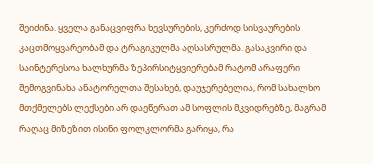შეიძინა. ყველა განაცვიფრა ხევსურების, კერძოდ სისვაურების კაცთმოყვარეობამ და ტრაგიკულმა აღსასრულმა. გასაკვირი და საინტერესოა ხალხურმა ზეპირსიტყვიერებამ რატომ არაფერი შემოგვინახა ანატორელთა შესახებ, დაუჯერებელია, რომ სახალხო მთქმელებს ლექსები არ დაეწერათ ამ სოფლის მკვიდრებზე, მაგრამ რაღაც მიზეზით ისინი ფოლკლორმა გარიყა, რა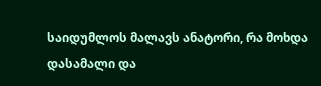საიდუმლოს მალავს ანატორი, რა მოხდა დასამალი და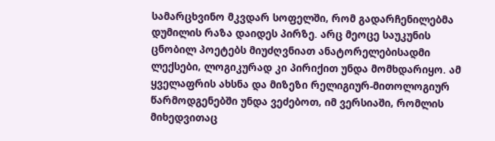სამარცხვინო მკვდარ სოფელში, რომ გადარჩენილებმა დუმილის რაზა დაიდეს პირზე. არც მეოცე საუკუნის ცნობილ პოეტებს მიუძღვნიათ ანატორელებისადმი ლექსები, ლოგიკურად კი პირიქით უნდა მომხდარიყო. ამ ყველაფრის ახსნა და მიზეზი რელიგიურ-მითოლოგიურ წარმოდგენებში უნდა ვეძებოთ, იმ ვერსიაში, რომლის მიხედვითაც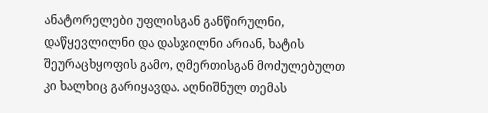ანატორელები უფლისგან განწირულნი, დაწყევლილნი და დასჯილნი არიან, ხატის შეურაცხყოფის გამო, ღმერთისგან მოძულებულთ კი ხალხიც გარიყავდა. აღნიშნულ თემას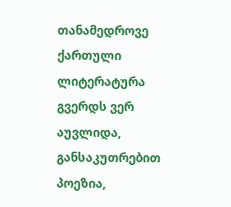თანამედროვე ქართული ლიტერატურა გვერდს ვერ აუვლიდა, განსაკუთრებით პოეზია,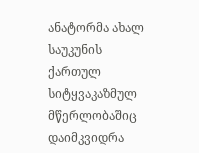ანატორმა ახალ საუკუნის ქართულ სიტყვაკაზმულ მწერლობაშიც დაიმკვიდრა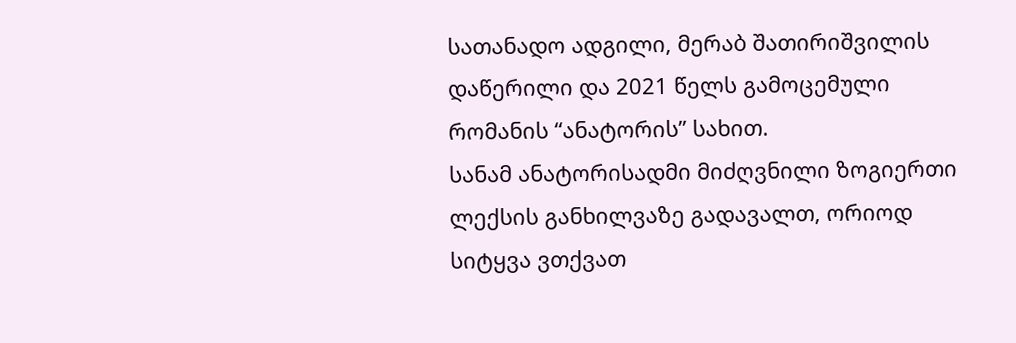სათანადო ადგილი, მერაბ შათირიშვილის დაწერილი და 2021 წელს გამოცემული რომანის “ანატორის” სახით.
სანამ ანატორისადმი მიძღვნილი ზოგიერთი ლექსის განხილვაზე გადავალთ, ორიოდ სიტყვა ვთქვათ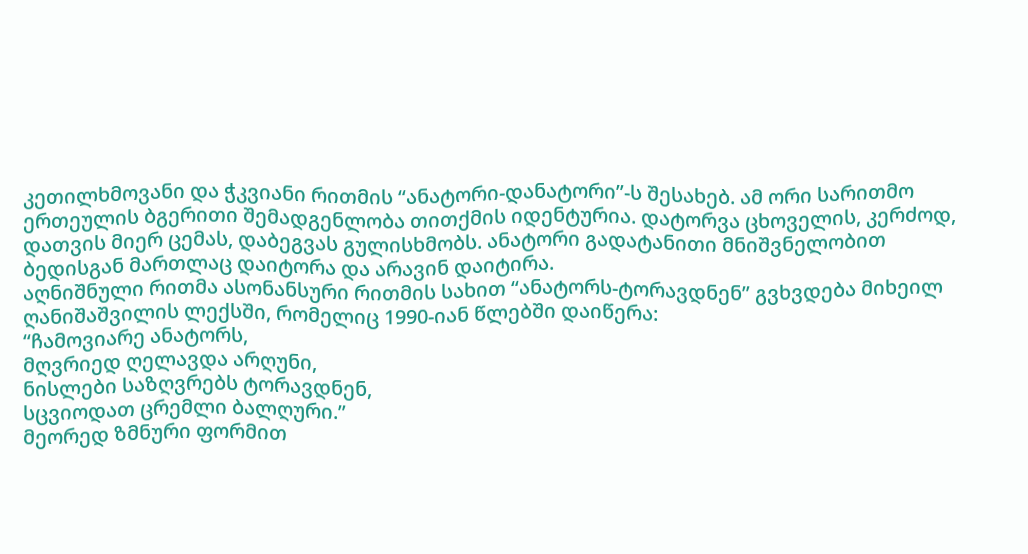კეთილხმოვანი და ჭკვიანი რითმის “ანატორი-დანატორი”-ს შესახებ. ამ ორი სარითმო ერთეულის ბგერითი შემადგენლობა თითქმის იდენტურია. დატორვა ცხოველის, კერძოდ, დათვის მიერ ცემას, დაბეგვას გულისხმობს. ანატორი გადატანითი მნიშვნელობით ბედისგან მართლაც დაიტორა და არავინ დაიტირა.
აღნიშნული რითმა ასონანსური რითმის სახით “ანატორს-ტორავდნენ” გვხვდება მიხეილ ღანიშაშვილის ლექსში, რომელიც 1990-იან წლებში დაიწერა:
“ჩამოვიარე ანატორს,
მღვრიედ ღელავდა არღუნი,
ნისლები საზღვრებს ტორავდნენ,
სცვიოდათ ცრემლი ბალღური.”
მეორედ ზმნური ფორმით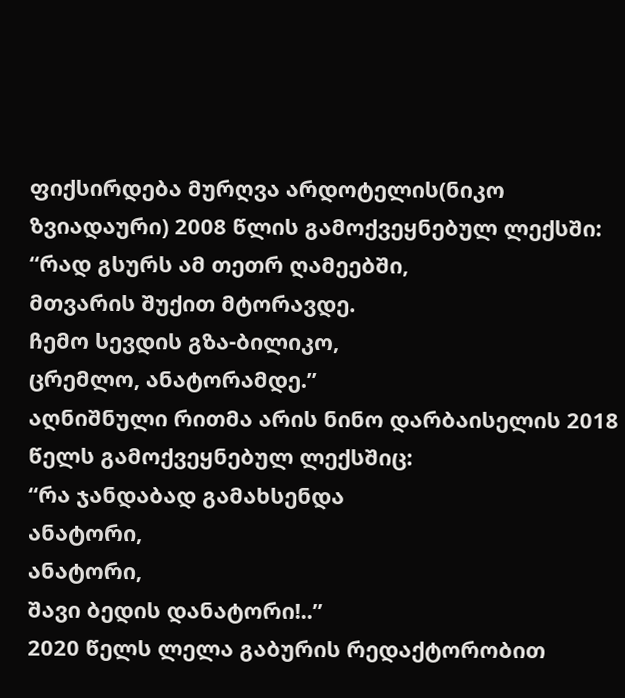ფიქსირდება მურღვა არდოტელის(ნიკო ზვიადაური) 2008 წლის გამოქვეყნებულ ლექსში:
“რად გსურს ამ თეთრ ღამეებში,
მთვარის შუქით მტორავდე.
ჩემო სევდის გზა-ბილიკო,
ცრემლო, ანატორამდე.”
აღნიშნული რითმა არის ნინო დარბაისელის 2018 წელს გამოქვეყნებულ ლექსშიც:
“რა ჯანდაბად გამახსენდა
ანატორი,
ანატორი,
შავი ბედის დანატორი!..”
2020 წელს ლელა გაბურის რედაქტორობით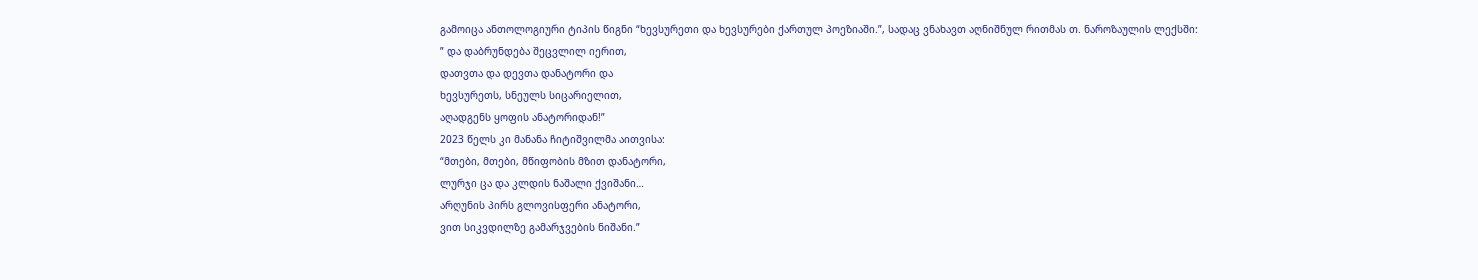გამოიცა ანთოლოგიური ტიპის წიგნი “ხევსურეთი და ხევსურები ქართულ პოეზიაში.”, სადაც ვნახავთ აღნიშნულ რითმას თ. ნაროზაულის ლექსში:
” და დაბრუნდება შეცვლილ იერით,
დათვთა და დევთა დანატორი და
ხევსურეთს, სნეულს სიცარიელით,
აღადგენს ყოფის ანატორიდან!”
2023 წელს კი მანანა ჩიტიშვილმა აითვისა:
“მთები, მთები, მწიფობის მზით დანატორი,
ლურჯი ცა და კლდის ნაშალი ქვიშანი…
არღუნის პირს გლოვისფერი ანატორი,
ვით სიკვდილზე გამარჯვების ნიშანი.”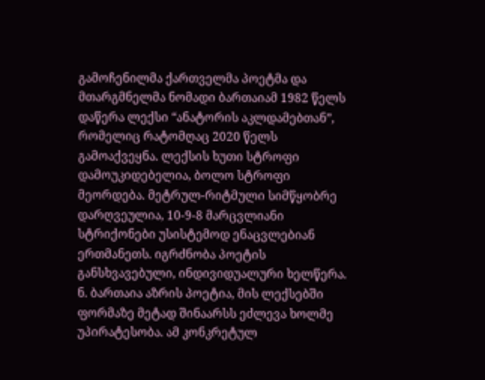გამოჩენილმა ქართველმა პოეტმა და მთარგმნელმა ნომადი ბართაიამ 1982 წელს დაწერა ლექსი “ანატორის აკლდამებთან”, რომელიც რატომღაც 2020 წელს გამოაქვეყნა. ლექსის ხუთი სტროფი დამოუკიდებელია, ბოლო სტროფი მეორდება. მეტრულ-რიტმული სიმწყობრე დარღვეულია, 10-9-8 მარცვლიანი სტრიქონები უსისტემოდ ენაცვლებიან ერთმანეთს. იგრძნობა პოეტის განსხვავებული, ინდივიდუალური ხელწერა. ნ. ბართაია აზრის პოეტია, მის ლექსებში ფორმაზე მეტად შინაარსს ეძლევა ხოლმე უპირატესობა. ამ კონკრეტულ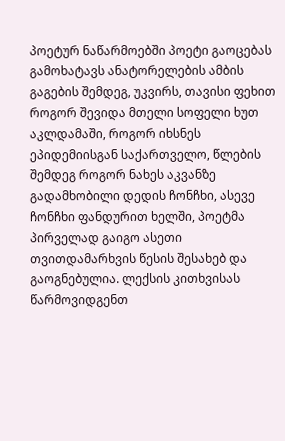პოეტურ ნაწარმოებში პოეტი გაოცებას გამოხატავს ანატორელების ამბის გაგების შემდეგ, უკვირს, თავისი ფეხით როგორ შევიდა მთელი სოფელი ხუთ აკლდამაში, როგორ იხსნეს ეპიდემიისგან საქართველო, წლების შემდეგ როგორ ნახეს აკვანზე გადამხობილი დედის ჩონჩხი, ასევე ჩონჩხი ფანდურით ხელში, პოეტმა პირველად გაიგო ასეთი თვითდამარხვის წესის შესახებ და გაოგნებულია. ლექსის კითხვისას წარმოვიდგენთ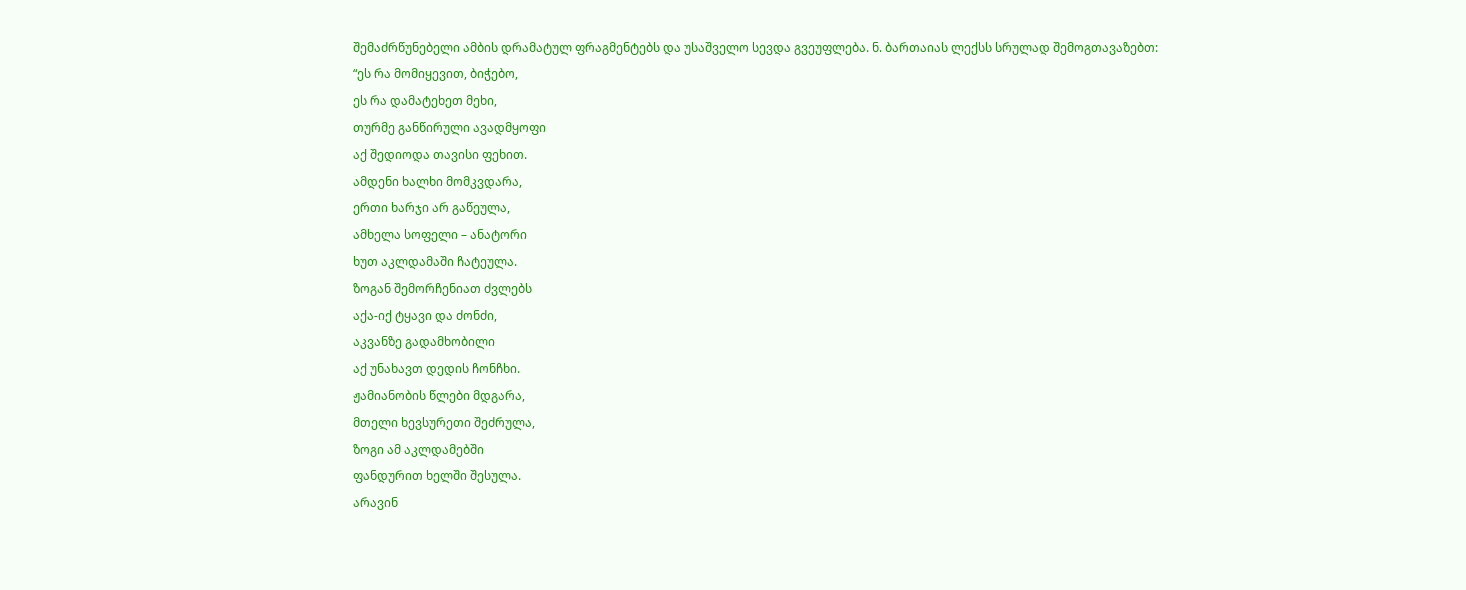შემაძრწუნებელი ამბის დრამატულ ფრაგმენტებს და უსაშველო სევდა გვეუფლება. ნ. ბართაიას ლექსს სრულად შემოგთავაზებთ:
“ეს რა მომიყევით, ბიჭებო,
ეს რა დამატეხეთ მეხი,
თურმე განწირული ავადმყოფი
აქ შედიოდა თავისი ფეხით.
ამდენი ხალხი მომკვდარა,
ერთი ხარჯი არ გაწეულა,
ამხელა სოფელი – ანატორი
ხუთ აკლდამაში ჩატეულა.
ზოგან შემორჩენიათ ძვლებს
აქა-იქ ტყავი და ძონძი,
აკვანზე გადამხობილი
აქ უნახავთ დედის ჩონჩხი.
ჟამიანობის წლები მდგარა,
მთელი ხევსურეთი შეძრულა,
ზოგი ამ აკლდამებში
ფანდურით ხელში შესულა.
არავინ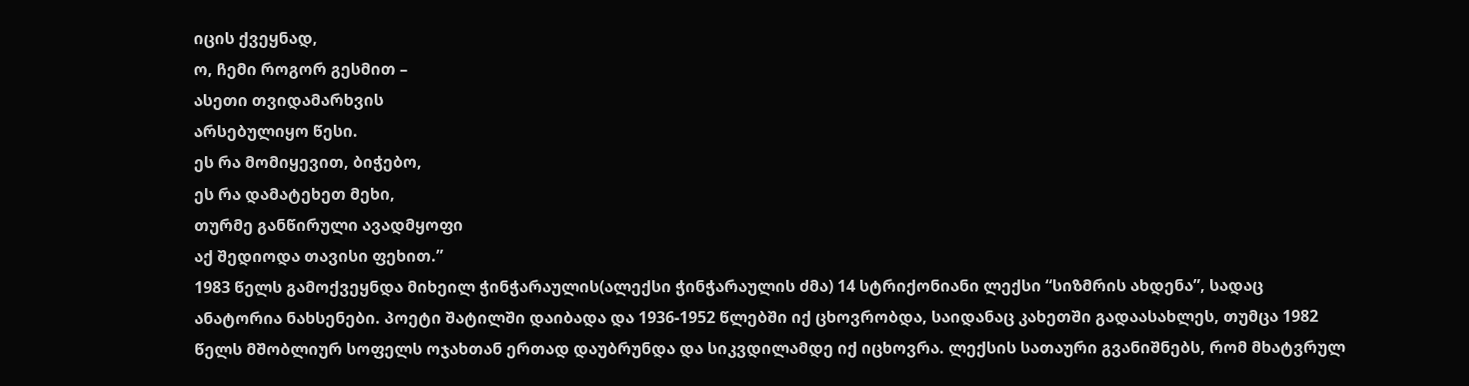იცის ქვეყნად,
ო, ჩემი როგორ გესმით –
ასეთი თვიდამარხვის
არსებულიყო წესი.
ეს რა მომიყევით, ბიჭებო,
ეს რა დამატეხეთ მეხი,
თურმე განწირული ავადმყოფი
აქ შედიოდა თავისი ფეხით.”
1983 წელს გამოქვეყნდა მიხეილ ჭინჭარაულის(ალექსი ჭინჭარაულის ძმა) 14 სტრიქონიანი ლექსი “სიზმრის ახდენა”, სადაც ანატორია ნახსენები. პოეტი შატილში დაიბადა და 1936-1952 წლებში იქ ცხოვრობდა, საიდანაც კახეთში გადაასახლეს, თუმცა 1982 წელს მშობლიურ სოფელს ოჯახთან ერთად დაუბრუნდა და სიკვდილამდე იქ იცხოვრა. ლექსის სათაური გვანიშნებს, რომ მხატვრულ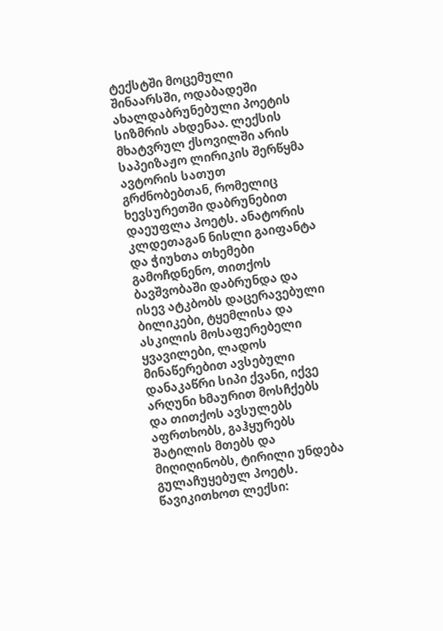ტექსტში მოცემული შინაარსში, ოდაბადეში ახალდაბრუნებული პოეტის სიზმრის ახდენაა. ლექსის მხატვრულ ქსოვილში არის საპეიზაჟო ლირიკის შერწყმა ავტორის სათუთ გრძნობებთან, რომელიც ხევსურეთში დაბრუნებით დაეუფლა პოეტს. ანატორის კლდეთაგან ნისლი გაიფანტა და ჭიუხთა თხემები გამოჩდნენო, თითქოს ბავშვობაში დაბრუნდა და ისევ ატკბობს დაცერავებული ბილიკები, ტყემლისა და ასკილის მოსაფერებელი ყვავილები, ლადოს მინაწერებით ავსებული დანაკაწრი სიპი ქვანი, იქვე არღუნი ხმაურით მოსჩქებს და თითქოს ავსულებს აფრთხობს, გაჰყურებს შატილის მთებს და მიღიღინობს, ტირილი უნდება გულაჩუყებულ პოეტს. წავიკითხოთ ლექსი: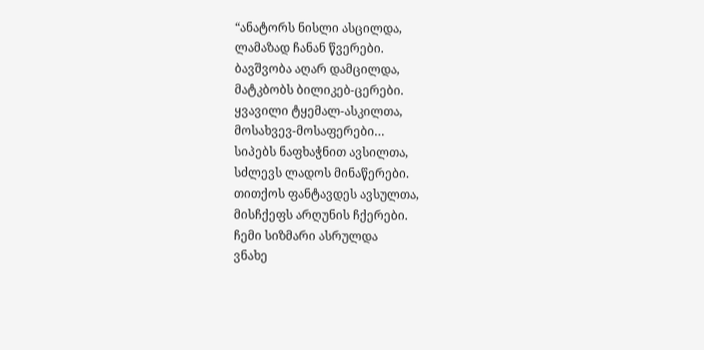“ანატორს ნისლი ასცილდა,
ლამაზად ჩანან წვერები.
ბავშვობა აღარ დამცილდა,
მატკბობს ბილიკებ-ცერები.
ყვავილი ტყემალ-ასკილთა,
მოსახვევ-მოსაფერები…
სიპებს ნაფხაჭნით ავსილთა,
სძლევს ლადოს მინაწერები.
თითქოს ფანტავდეს ავსულთა,
მისჩქეფს არღუნის ჩქერები.
ჩემი სიზმარი ასრულდა
ვნახე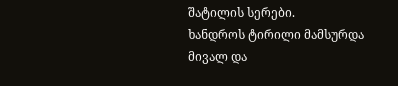შატილის სერები.
ხანდროს ტირილი მამსურდა
მივალ და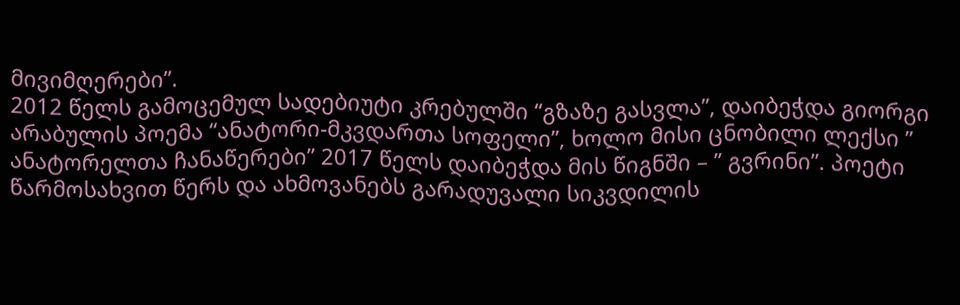მივიმღერები”.
2012 წელს გამოცემულ სადებიუტი კრებულში “გზაზე გასვლა”, დაიბეჭდა გიორგი არაბულის პოემა “ანატორი-მკვდართა სოფელი”, ხოლო მისი ცნობილი ლექსი ” ანატორელთა ჩანაწერები” 2017 წელს დაიბეჭდა მის წიგნში – ” გვრინი”. პოეტი წარმოსახვით წერს და ახმოვანებს გარადუვალი სიკვდილის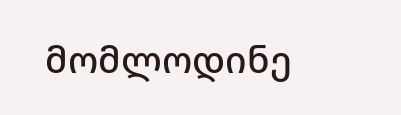მომლოდინე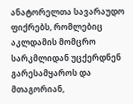ანატორელთა სავარაუდო ფიქრებს, რომლებიც აკლდამის მომცრო სარკმლიდან უცქერდნენ გარესამყაროს და მთაგორიან,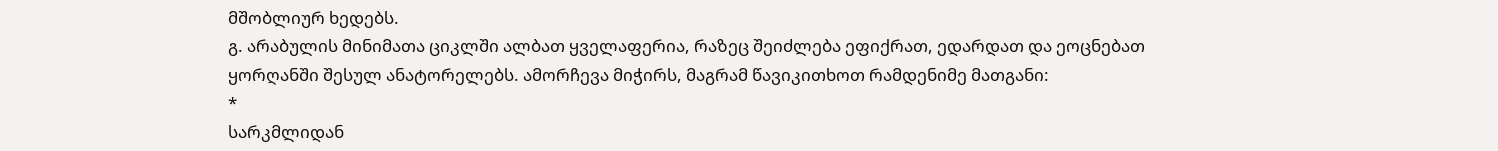მშობლიურ ხედებს.
გ. არაბულის მინიმათა ციკლში ალბათ ყველაფერია, რაზეც შეიძლება ეფიქრათ, ედარდათ და ეოცნებათ ყორღანში შესულ ანატორელებს. ამორჩევა მიჭირს, მაგრამ წავიკითხოთ რამდენიმე მათგანი:
*
სარკმლიდან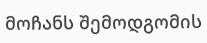მოჩანს შემოდგომის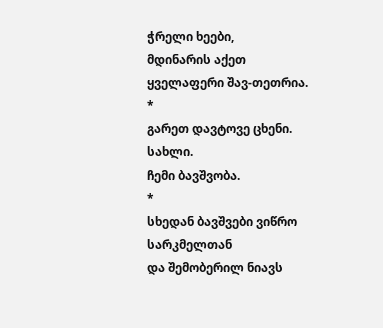ჭრელი ხეები,
მდინარის აქეთ ყველაფერი შავ-თეთრია.
*
გარეთ დავტოვე ცხენი.
სახლი.
ჩემი ბავშვობა.
*
სხედან ბავშვები ვიწრო სარკმელთან
და შემობერილ ნიავს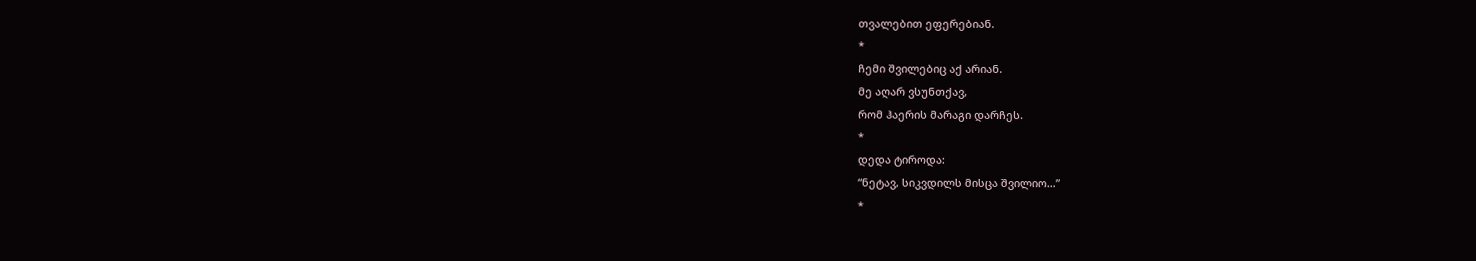თვალებით ეფერებიან.
*
ჩემი შვილებიც აქ არიან.
მე აღარ ვსუნთქავ,
რომ ჰაერის მარაგი დარჩეს.
*
დედა ტიროდა:
“ნეტავ, სიკვდილს მისცა შვილიო…”
*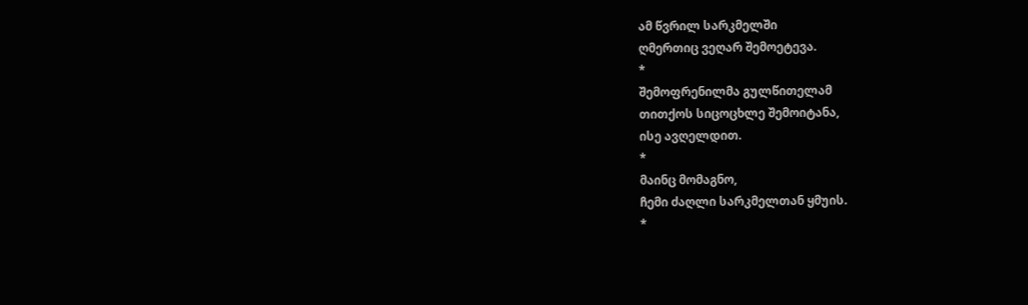ამ წვრილ სარკმელში
ღმერთიც ვეღარ შემოეტევა.
*
შემოფრენილმა გულწითელამ
თითქოს სიცოცხლე შემოიტანა,
ისე ავღელდით.
*
მაინც მომაგნო,
ჩემი ძაღლი სარკმელთან ყმუის.
*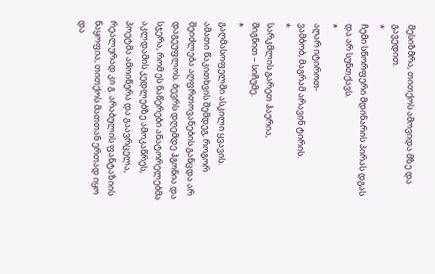მესიზმრა, თითქოს ამოვიდა მზე და გავედით.
*
ჩემი სწორფერი მდინარის პირას დგას და არ სუნთქავს.
*
აღარ იტიროთ-
ვამბობ, მაგრამ არავინ ტირის.
*
სარკმლის გარეთ ჰაერია,
შიგნით – სიჩუმე.
*
გაღმასოფელში ასკილი ყვავის.
ამათი წაკითხვის შემდეგ, როგორ შეიძლება აღფრთოვანების განცდა არ დაგეუფლოს. ბევრს დღემდე ჰგონია და სჯერა, რომ ეს ნაწერები ანატორელებმა აკლდამის კედლებზე ამოკაწრეს, პოეტმა ამოიწერა და გაავრცელა, რეალურად კი გ. არაბულის ფანტაზიის ნაყოფია, თითქოს მათთან ერთად იყო და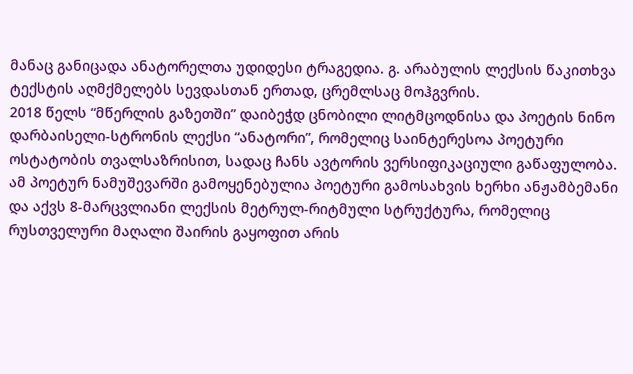მანაც განიცადა ანატორელთა უდიდესი ტრაგედია. გ. არაბულის ლექსის წაკითხვა ტექსტის აღმქმელებს სევდასთან ერთად, ცრემლსაც მოჰგვრის.
2018 წელს “მწერლის გაზეთში” დაიბეჭდ ცნობილი ლიტმცოდნისა და პოეტის ნინო დარბაისელი-სტრონის ლექსი “ანატორი”, რომელიც საინტერესოა პოეტური ოსტატობის თვალსაზრისით, სადაც ჩანს ავტორის ვერსიფიკაციული გაწაფულობა. ამ პოეტურ ნამუშევარში გამოყენებულია პოეტური გამოსახვის ხერხი ანჟამბემანი და აქვს 8-მარცვლიანი ლექსის მეტრულ-რიტმული სტრუქტურა, რომელიც რუსთველური მაღალი შაირის გაყოფით არის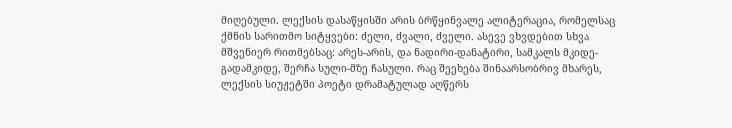მიღებული. ლექსის დასაწყისში არის ბრწყინვალე ალიტერაცია, რომელსაც ქმნის სარითმო სიტყვები: ძელი, ძვალი, ძველი. ასევე ვხვდებით სხვა მშვენიერ რითმებსაც: არეს-არის, და ნადირი-დანატირი, სამკალს მკიდე-გადამკიდე, შერჩა სული-მზე ჩასული. რაც შეეხება შინაარსობრივ მხარეს, ლექსის სიუჟეტში პოეტი დრამატულად აღწერს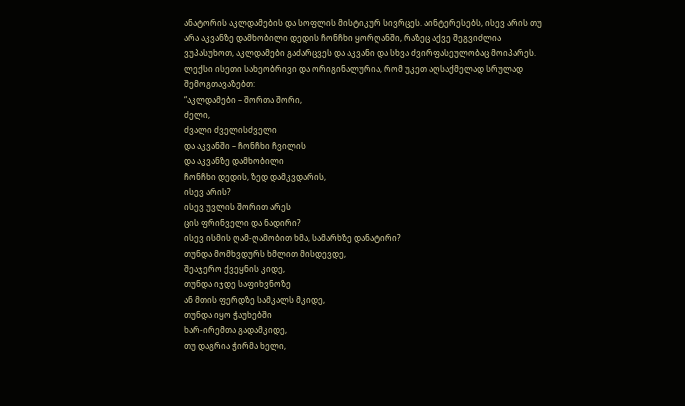ანატორის აკლდამების და სოფლის მისტიკურ სივრცეს. აინტერესებს, ისევ არის თუ არა აკვანზე დამხობილი დედის ჩონჩხი ყორღანში, რაზეც აქვე შეგვიძლია ვუპასუხოთ, აკლდამები გაძარცვეს და აკვანი და სხვა ძვირფასეულობაც მოიპარეს. ლექსი ისეთი სახეობრივი და ორიგინალურია, რომ უკეთ აღსაქმელად სრულად შემოგთავაზებთ:
“აკლდამები – შორთა შორი,
ძელი,
ძვალი ძველისძველი
და აკვანში – ჩონჩხი ჩვილის
და აკვანზე დამხობილი
ჩონჩხი დედის, ზედ დამკვდარის,
ისევ არის?
ისევ უვლის შორით არეს
ცის ფრინველი და ნადირი?
ისევ ისმის ღამ-ღამობით ხმა, სამარხზე დანატირი?
თუნდა მომხვდურს ხმლით მისდევდე,
შეაჯერო ქვეყნის კიდე,
თუნდა იჯდე საფიხვნოზე
ან მთის ფერდზე სამკალს მკიდე,
თუნდა იყო ჭაუხებში
ხარ-ირემთა გადამკიდე,
თუ დაგრია ჭირმა ხელი,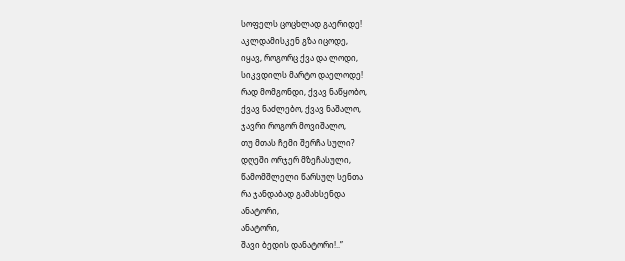სოფელს ცოცხლად გაერიდე!
აკლდამისკენ გზა იცოდე,
იყავ, როგორც ქვა და ლოდი,
სიკვდილს მარტო დაელოდე!
რად მომგონდი, ქვავ ნაწყობო,
ქვავ ნაძლებო, ქვავ ნაშალო,
ჯავრი როგორ მოვიშალო,
თუ მთას ჩემი შერჩა სული?
დღეში ორჯერ მზეჩასული,
წამომშლელი წარსულ სენთა
რა ჯანდაბად გამახსენდა
ანატორი,
ანატორი,
შავი ბედის დანატორი!..”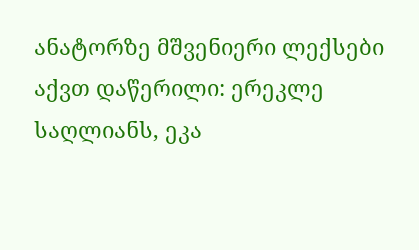ანატორზე მშვენიერი ლექსები აქვთ დაწერილი: ერეკლე საღლიანს, ეკა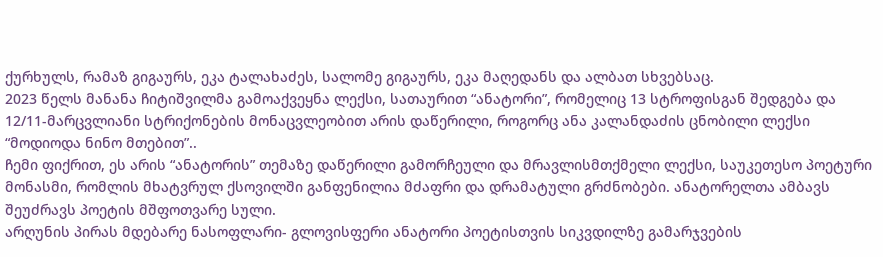ქურხულს, რამაზ გიგაურს, ეკა ტალახაძეს, სალომე გიგაურს, ეკა მაღედანს და ალბათ სხვებსაც.
2023 წელს მანანა ჩიტიშვილმა გამოაქვეყნა ლექსი, სათაურით “ანატორი”, რომელიც 13 სტროფისგან შედგება და 12/11-მარცვლიანი სტრიქონების მონაცვლეობით არის დაწერილი, როგორც ანა კალანდაძის ცნობილი ლექსი “მოდიოდა ნინო მთებით”..
ჩემი ფიქრით, ეს არის “ანატორის” თემაზე დაწერილი გამორჩეული და მრავლისმთქმელი ლექსი, საუკეთესო პოეტური მონასმი, რომლის მხატვრულ ქსოვილში განფენილია მძაფრი და დრამატული გრძნობები. ანატორელთა ამბავს შეუძრავს პოეტის მშფოთვარე სული.
არღუნის პირას მდებარე ნასოფლარი- გლოვისფერი ანატორი პოეტისთვის სიკვდილზე გამარჯვების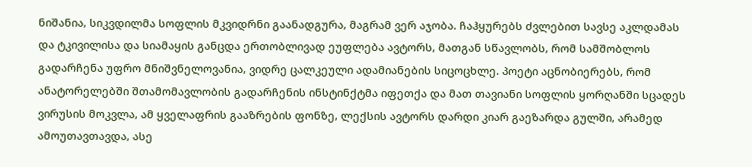ნიშანია, სიკვდილმა სოფლის მკვიდრნი გაანადგურა, მაგრამ ვერ აჯობა. ჩაჰყურებს ძვლებით სავსე აკლდამას და ტკივილისა და სიამაყის განცდა ერთობლივად ეუფლება ავტორს, მათგან სწავლობს, რომ სამშობლოს გადარჩენა უფრო მნიშვნელოვანია, ვიდრე ცალკეული ადამიანების სიცოცხლე. პოეტი აცნობიერებს, რომ ანატორელებში შთამომავლობის გადარჩენის ინსტინქტმა იფეთქა და მათ თავიანი სოფლის ყორღანში სცადეს ვირუსის მოკვლა, ამ ყველაფრის გააზრების ფონზე, ლექსის ავტორს დარდი კიარ გაეზარდა გულში, არამედ ამოუთავთავდა, ასე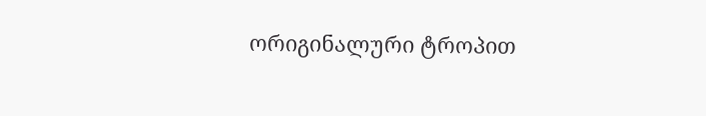ორიგინალური ტროპით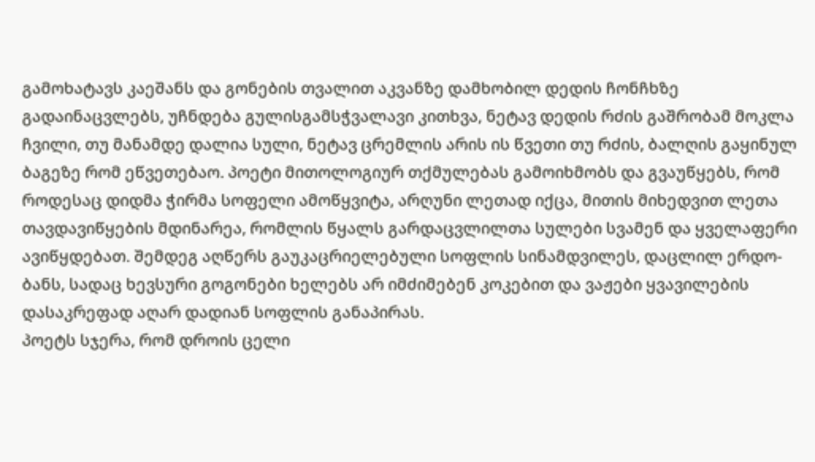გამოხატავს კაეშანს და გონების თვალით აკვანზე დამხობილ დედის ჩონჩხზე გადაინაცვლებს, უჩნდება გულისგამსჭვალავი კითხვა, ნეტავ დედის რძის გაშრობამ მოკლა ჩვილი, თუ მანამდე დალია სული, ნეტავ ცრემლის არის ის წვეთი თუ რძის, ბალღის გაყინულ ბაგეზე რომ ეწვეთებაო. პოეტი მითოლოგიურ თქმულებას გამოიხმობს და გვაუწყებს, რომ როდესაც დიდმა ჭირმა სოფელი ამოწყვიტა, არღუნი ლეთად იქცა, მითის მიხედვით ლეთა თავდავიწყების მდინარეა, რომლის წყალს გარდაცვლილთა სულები სვამენ და ყველაფერი ავიწყდებათ. შემდეგ აღწერს გაუკაცრიელებული სოფლის სინამდვილეს, დაცლილ ერდო-ბანს, სადაც ხევსური გოგონები ხელებს არ იმძიმებენ კოკებით და ვაჟები ყვავილების დასაკრეფად აღარ დადიან სოფლის განაპირას.
პოეტს სჯერა, რომ დროის ცელი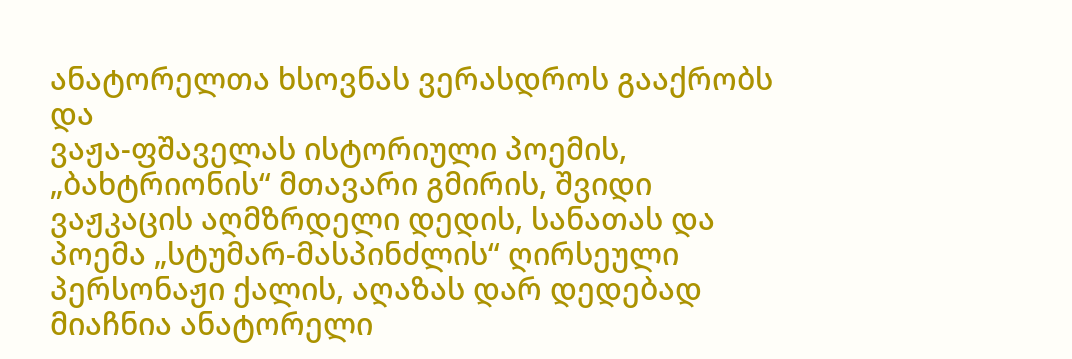ანატორელთა ხსოვნას ვერასდროს გააქრობს და
ვაჟა-ფშაველას ისტორიული პოემის, „ბახტრიონის“ მთავარი გმირის, შვიდი ვაჟკაცის აღმზრდელი დედის, სანათას და პოემა „სტუმარ-მასპინძლის“ ღირსეული პერსონაჟი ქალის, აღაზას დარ დედებად მიაჩნია ანატორელი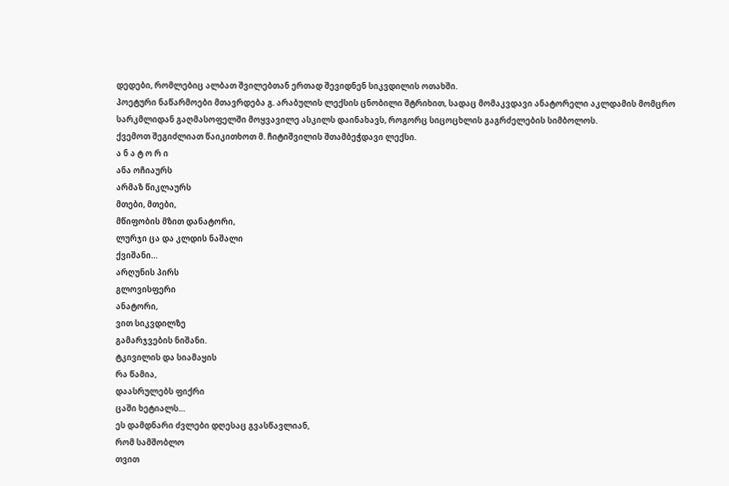დედები, რომლებიც ალბათ შვილებთან ერთად შევიდნენ სიკვდილის ოთახში.
პოეტური ნაწარმოები მთავრდება გ. არაბულის ლექსის ცნობილი შტრიხით, სადაც მომაკვდავი ანატორელი აკლდამის მომცრო სარკმლიდან გაღმასოფელში მოყვავილე ასკილს დაინახავს, როგორც სიცოცხლის გაგრძელების სიმბოლოს.
ქვემოთ შეგიძლიათ წაიკითხოთ მ. ჩიტიშვილის შთამბეჭდავი ლექსი.
ა ნ ა ტ ო რ ი
ანა ოჩიაურს
არმაზ წიკლაურს
მთები, მთები,
მწიფობის მზით დანატორი,
ლურჯი ცა და კლდის ნაშალი
ქვიშანი…
არღუნის პირს
გლოვისფერი
ანატორი,
ვით სიკვდილზე
გამარჯვების ნიშანი.
ტკივილის და სიამაყის
რა წამია,
დაასრულებს ფიქრი
ცაში ხეტიალს…
ეს დამდნარი ძვლები დღესაც გვასწავლიან,
რომ სამშობლო
თვით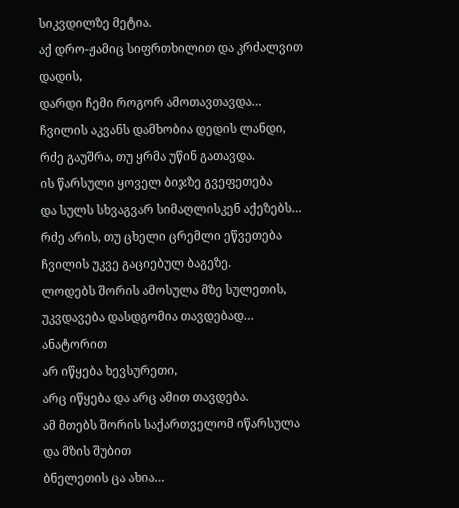სიკვდილზე მეტია.
აქ დრო-ჟამიც სიფრთხილით და კრძალვით დადის,
დარდი ჩემი როგორ ამოთავთავდა…
ჩვილის აკვანს დამხობია დედის ლანდი,
რძე გაუშრა, თუ ყრმა უწინ გათავდა.
ის წარსული ყოველ ბიჯზე გვეფეთება
და სულს სხვაგვარ სიმაღლისკენ აქეზებს…
რძე არის, თუ ცხელი ცრემლი ეწვეთება
ჩვილის უკვე გაციებულ ბაგეზე.
ლოდებს შორის ამოსულა მზე სულეთის,
უკვდავება დასდგომია თავდებად…
ანატორით
არ იწყება ხევსურეთი,
არც იწყება და არც ამით თავდება.
ამ მთებს შორის საქართველომ იწარსულა
და მზის შუბით
ბნელეთის ცა ახია…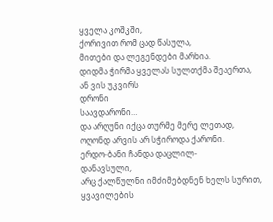ყველა კოშკში,
ქორივით რომ ცად წასულა,
მითები და ლეგენდები მარხია.
დიდმა ჭირმა ყველას სულთქმა შეაერთა,
ან ვის უკვირს
დრონი
საავდარონი…
და არღუნი იქცა თურმე მერე ლეთად,
ოღონდ არვის არ სჭიროდა ქარონი.
ერდო-ბანი ჩანდა დაცლილ-
დანავსული,
არც ქალწულნი იმძიმებდნენ ხელს სურით,
ყვავილების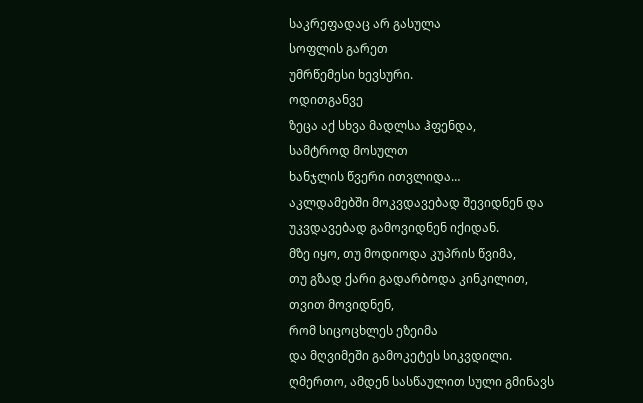საკრეფადაც არ გასულა
სოფლის გარეთ
უმრწემესი ხევსური.
ოდითგანვე
ზეცა აქ სხვა მადლსა ჰფენდა,
სამტროდ მოსულთ
ხანჯლის წვერი ითვლიდა…
აკლდამებში მოკვდავებად შევიდნენ და
უკვდავებად გამოვიდნენ იქიდან.
მზე იყო, თუ მოდიოდა კუპრის წვიმა,
თუ გზად ქარი გადარბოდა კინკილით,
თვით მოვიდნენ,
რომ სიცოცხლეს ეზეიმა
და მღვიმეში გამოკეტეს სიკვდილი.
ღმერთო, ამდენ სასწაულით სული გმინავს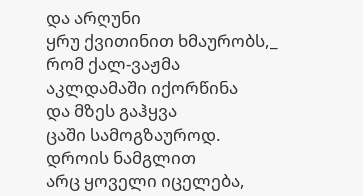და არღუნი
ყრუ ქვითინით ხმაურობს,_
რომ ქალ-ვაჟმა
აკლდამაში იქორწინა
და მზეს გაჰყვა
ცაში სამოგზაუროდ.
დროის ნამგლით
არც ყოველი იცელება,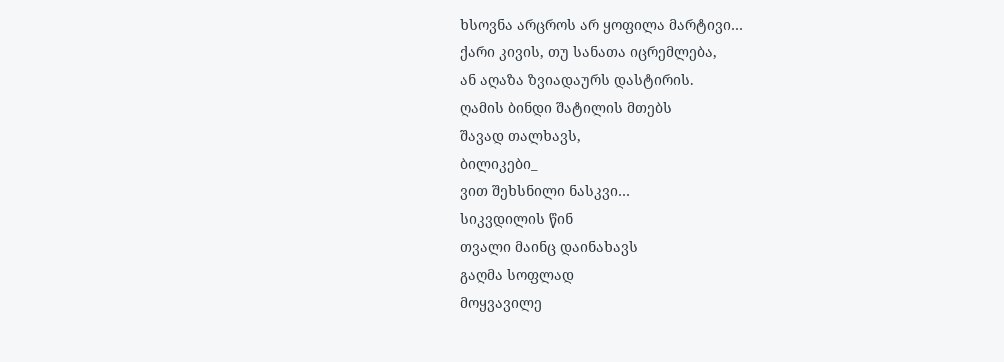ხსოვნა არცროს არ ყოფილა მარტივი…
ქარი კივის, თუ სანათა იცრემლება,
ან აღაზა ზვიადაურს დასტირის.
ღამის ბინდი შატილის მთებს
შავად თალხავს,
ბილიკები_
ვით შეხსნილი ნასკვი…
სიკვდილის წინ
თვალი მაინც დაინახავს
გაღმა სოფლად
მოყვავილე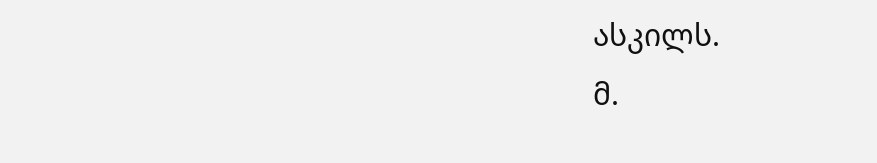ასკილს.
მ.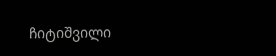ჩიტიშვილი